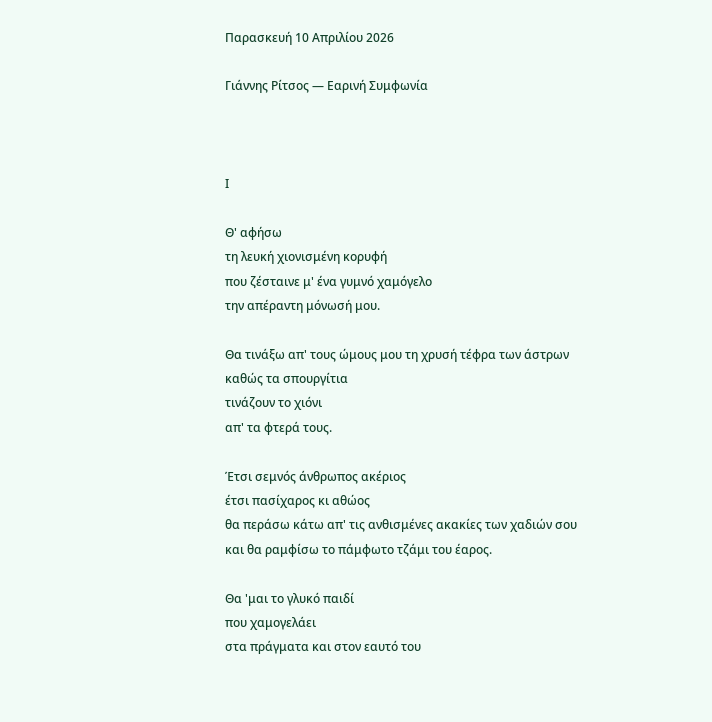Παρασκευή 10 Απριλίου 2026

Γιάννης Ρίτσος — Εαρινή Συμφωνία



Ι

Θ' αφήσω
τη λευκή χιονισμένη κορυφή
που ζέσταινε μ' ένα γυμνό χαμόγελο
την απέραντη μόνωσή μου.

Θα τινάξω απ' τους ώμους μου τη χρυσή τέφρα των άστρων
καθώς τα σπουργίτια
τινάζουν το χιόνι
απ' τα φτερά τους.

Έτσι σεμνός άνθρωπος ακέριος
έτσι πασίχαρος κι αθώος
θα περάσω κάτω απ' τις ανθισμένες ακακίες των χαδιών σου
και θα ραμφίσω το πάμφωτο τζάμι του έαρος.

Θα 'μαι το γλυκό παιδί
που χαμογελάει
στα πράγματα και στον εαυτό του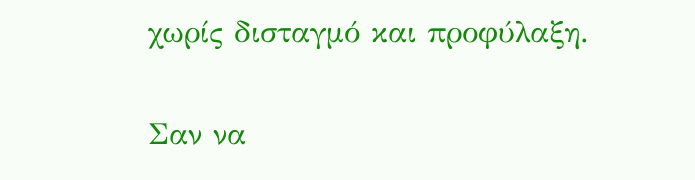χωρίς δισταγμό και προφύλαξη.

Σαν να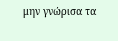μην γνώρισα τα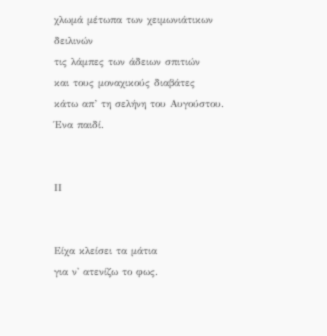χλωμά μέτωπα των χειμωνιάτικων δειλινών
τις λάμπες των άδειων σπιτιών
και τους μοναχικούς διαβάτες
κάτω απ’ τη σελήνη του Αυγούστου.
Ένα παιδί.


ΙΙ


Είχα κλείσει τα μάτια
για ν' ατενίζω το φως.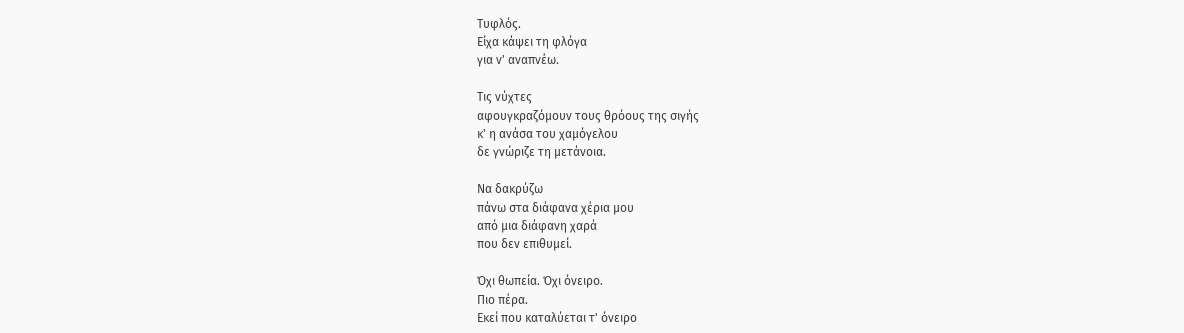Τυφλός.
Είχα κάψει τη φλόγα
για ν' αναπνέω.

Τις νύχτες
αφουγκραζόμουν τους θρόους της σιγής
κ' η ανάσα του χαμόγελου
δε γνώριζε τη μετάνοια.

Να δακρύζω
πάνω στα διάφανα χέρια μου
από μια διάφανη χαρά
που δεν επιθυμεί.

Όχι θωπεία. Όχι όνειρο.
Πιο πέρα.
Εκεί που καταλύεται τ' όνειρο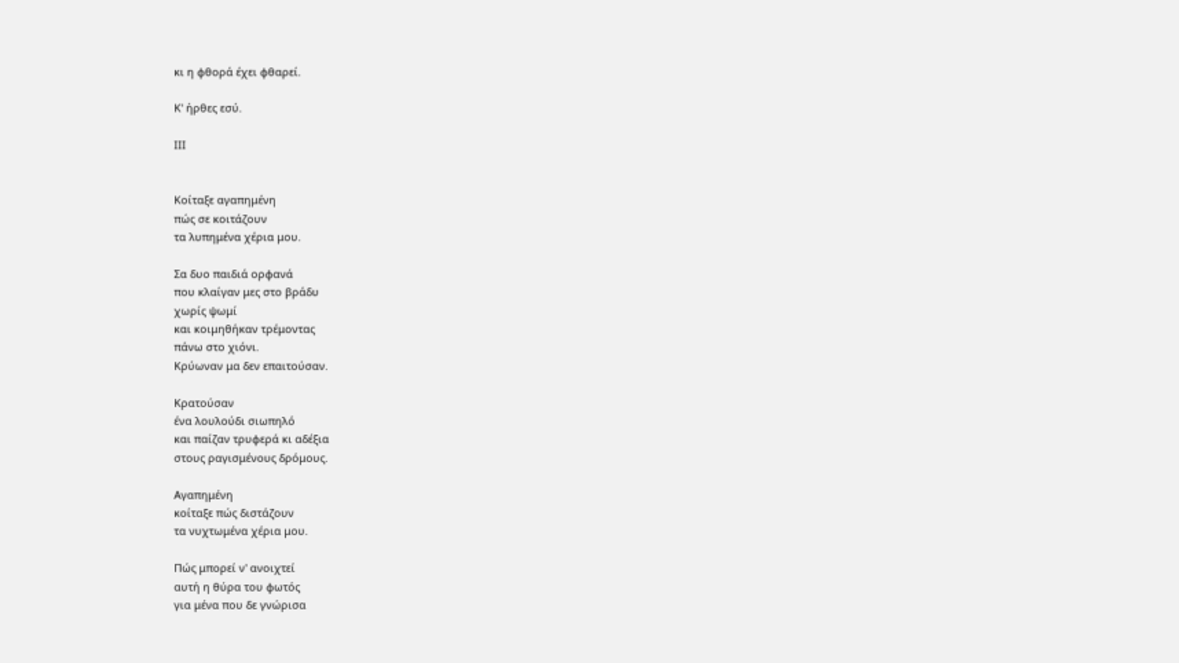κι η φθορά έχει φθαρεί.

Κ' ήρθες εσύ.

ΙΙΙ


Κοίταξε αγαπημένη
πώς σε κοιτάζουν
τα λυπημένα χέρια μου.

Σα δυο παιδιά ορφανά
που κλαίγαν μες στο βράδυ
χωρίς ψωμί
και κοιμηθήκαν τρέμοντας
πάνω στο χιόνι.
Κρύωναν μα δεν επαιτούσαν.

Κρατούσαν
ένα λουλούδι σιωπηλό
και παίζαν τρυφερά κι αδέξια
στους ραγισμένους δρόμους.

Αγαπημένη
κοίταξε πώς διστάζουν
τα νυχτωμένα χέρια μου.

Πώς μπορεί ν' ανοιχτεί
αυτή η θύρα του φωτός
για μένα που δε γνώρισα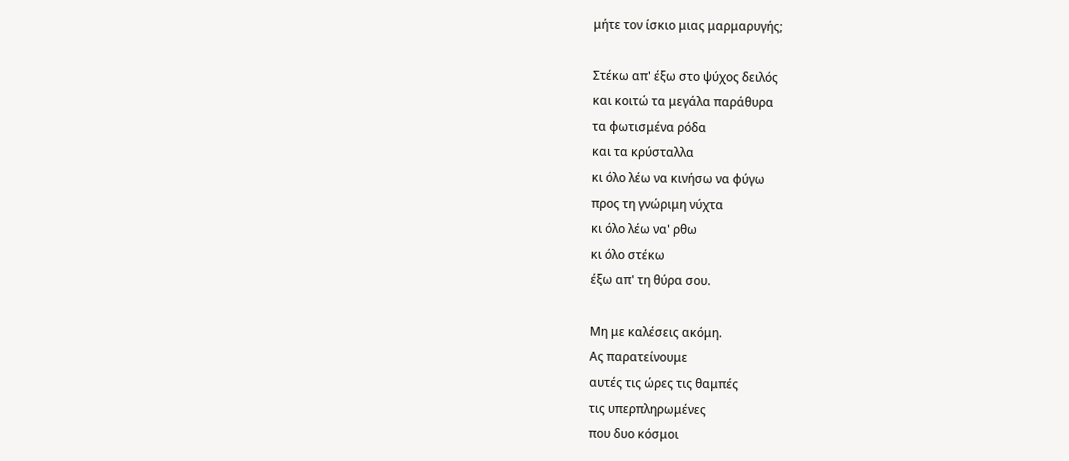μήτε τον ίσκιο μιας μαρμαρυγής;

Στέκω απ' έξω στο ψύχος δειλός
και κοιτώ τα μεγάλα παράθυρα
τα φωτισμένα ρόδα
και τα κρύσταλλα
κι όλο λέω να κινήσω να φύγω
προς τη γνώριμη νύχτα
κι όλο λέω να' ρθω
κι όλο στέκω
έξω απ' τη θύρα σου.

Μη με καλέσεις ακόμη.
Ας παρατείνουμε
αυτές τις ώρες τις θαμπές
τις υπερπληρωμένες
που δυο κόσμοι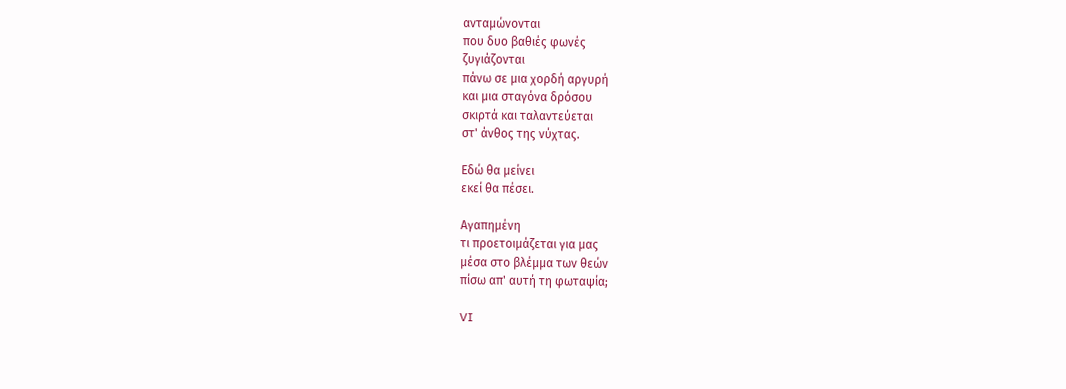ανταμώνονται
που δυο βαθιές φωνές
ζυγιάζονται
πάνω σε μια χορδή αργυρή
και μια σταγόνα δρόσου
σκιρτά και ταλαντεύεται
στ' άνθος της νύχτας.

Εδώ θα μείνει
εκεί θα πέσει.

Αγαπημένη
τι προετοιμάζεται για μας
μέσα στο βλέμμα των θεών
πίσω απ' αυτή τη φωταψία;

VI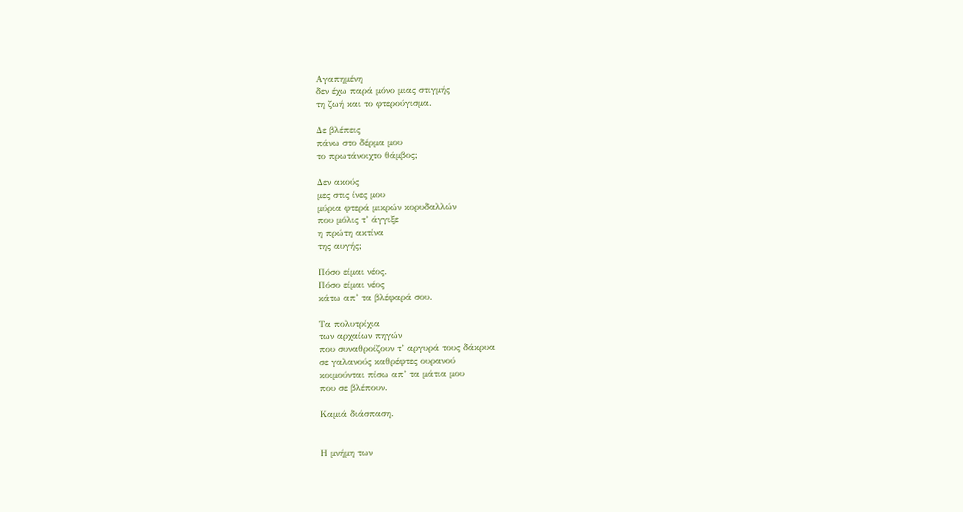Αγαπημένη
δεν έχω παρά μόνο μιας στιγμής
τη ζωή και το φτερούγισμα.

Δε βλέπεις
πάνω στο δέρμα μου
το πρωτάνοιχτο θάμβος;

Δεν ακούς
μες στις ίνες μου
μύρια φτερά μικρών κορυδαλλών
που μόλις τ’ άγγιξε
η πρώτη ακτίνα
της αυγής;

Πόσο είμαι νέος.
Πόσο είμαι νέος
κάτω απ’ τα βλέφαρά σου.

Τα πολυτρίχια
των αρχαίων πηγών
που συναθροίζουν τ’ αργυρά τους δάκρυα
σε γαλανούς καθρέφτες ουρανού
κοιμούνται πίσω απ’ τα μάτια μου
που σε βλέπουν.

Καμιά διάσπαση.


Η μνήμη των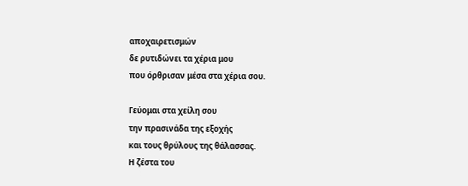αποχαιρετισμών
δε ρυτιδώνει τα χέρια μου
που όρθρισαν μέσα στα χέρια σου.

Γεύομαι στα χείλη σου
την πρασινάδα της εξοχής
και τους θρύλους της θάλασσας.
Η ζέστα του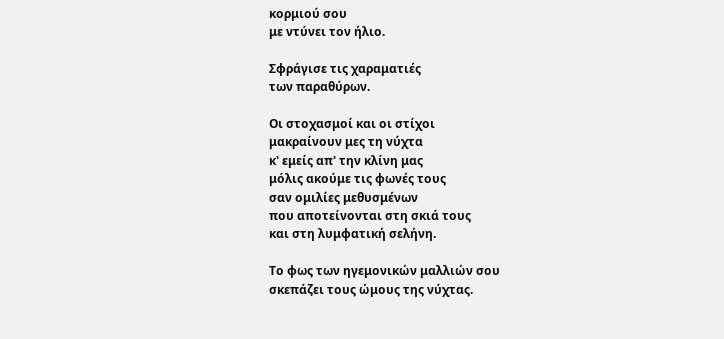κορμιού σου
με ντύνει τον ήλιο.

Σφράγισε τις χαραματιές
των παραθύρων.

Οι στοχασμοί και οι στίχοι
μακραίνουν μες τη νύχτα
κ' εμείς απ' την κλίνη μας
μόλις ακούμε τις φωνές τους
σαν ομιλίες μεθυσμένων
που αποτείνονται στη σκιά τους
και στη λυμφατική σελήνη.

Το φως των ηγεμονικών μαλλιών σου
σκεπάζει τους ώμους της νύχτας.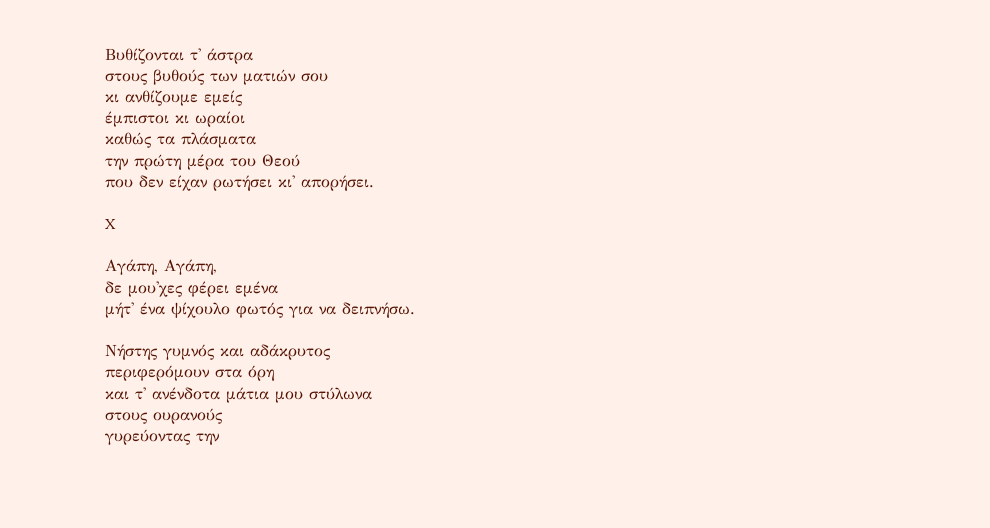Βυθίζονται τ' άστρα
στους βυθούς των ματιών σου
κι ανθίζουμε εμείς
έμπιστοι κι ωραίοι
καθώς τα πλάσματα
την πρώτη μέρα του Θεού
που δεν είχαν ρωτήσει κι' απορήσει.

X

Αγάπη, Αγάπη,
δε μου'χες φέρει εμένα
μήτ' ένα ψίχουλο φωτός για να δειπνήσω.

Νήστης γυμνός και αδάκρυτος
περιφερόμουν στα όρη
και τ' ανένδοτα μάτια μου στύλωνα
στους ουρανούς
γυρεύοντας την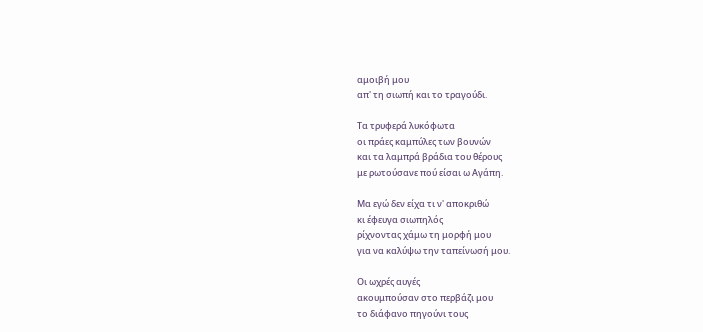αμοιβή μου
απ' τη σιωπή και το τραγούδι.

Τα τρυφερά λυκόφωτα
οι πράες καμπύλες των βουνών
και τα λαμπρά βράδια του θέρους
με ρωτούσανε πού είσαι ω Αγάπη.

Μα εγώ δεν είχα τι ν' αποκριθώ
κι έφευγα σιωπηλός
ρίχνοντας χάμω τη μορφή μου
για να καλύψω την ταπείνωσή μου.

Οι ωχρές αυγές
ακουμπούσαν στο περβάζι μου
το διάφανο πηγούνι τους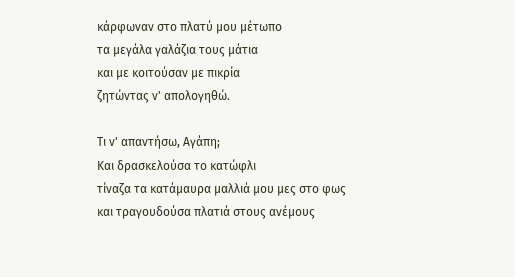κάρφωναν στο πλατύ μου μέτωπο
τα μεγάλα γαλάζια τους μάτια
και με κοιτούσαν με πικρία
ζητώντας ν' απολογηθώ.

Τι ν' απαντήσω, Αγάπη;
Και δρασκελούσα το κατώφλι
τίναζα τα κατάμαυρα μαλλιά μου μες στο φως
και τραγουδούσα πλατιά στους ανέμους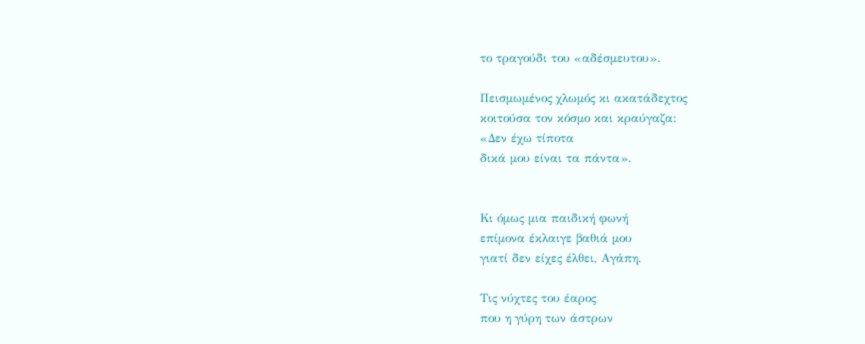το τραγούδι του «αδέσμευτου».

Πεισμωμένος χλωμός κι ακατάδεχτος
κοιτούσα τον κόσμο και κραύγαζα:
«Δεν έχω τίποτα
δικά μου είναι τα πάντα».


Κι όμως μια παιδική φωνή
επίμονα έκλαιγε βαθιά μου
γιατί δεν είχες έλθει, Αγάπη.

Τις νύχτες του έαρος
που η γύρη των άστρων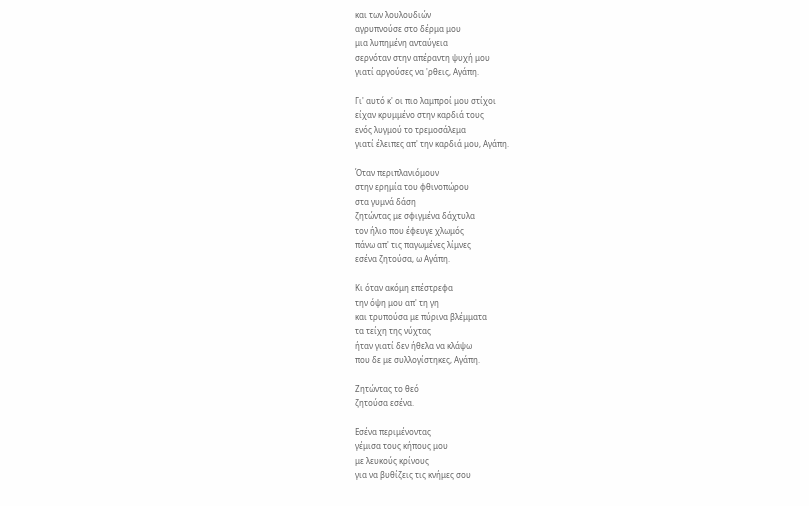και των λουλουδιών
αγρυπνούσε στο δέρμα μου
μια λυπημένη ανταύγεια
σερνόταν στην απέραντη ψυχή μου
γιατί αργούσες να 'ρθεις, Αγάπη.

Γι' αυτό κ' οι πιο λαμπροί μου στίχοι
είχαν κρυμμένο στην καρδιά τους
ενός λυγμού το τρεμοσάλεμα
γιατί έλειπες απ' την καρδιά μου, Αγάπη.

Όταν περιπλανιόμουν
στην ερημία του φθινοπώρου
στα γυμνά δάση
ζητώντας με σφιγμένα δάχτυλα
τον ήλιο που έφευγε χλωμός
πάνω απ' τις παγωμένες λίμνες
εσένα ζητούσα, ω Αγάπη.

Κι όταν ακόμη επέστρεφα
την όψη μου απ' τη γη
και τρυπούσα με πύρινα βλέμματα
τα τείχη της νύχτας
ήταν γιατί δεν ήθελα να κλάψω
που δε με συλλογίστηκες, Αγάπη.

Ζητώντας το θεό
ζητούσα εσένα.

Εσένα περιμένοντας
γέμισα τους κήπους μου
με λευκούς κρίνους
για να βυθίζεις τις κνήμες σου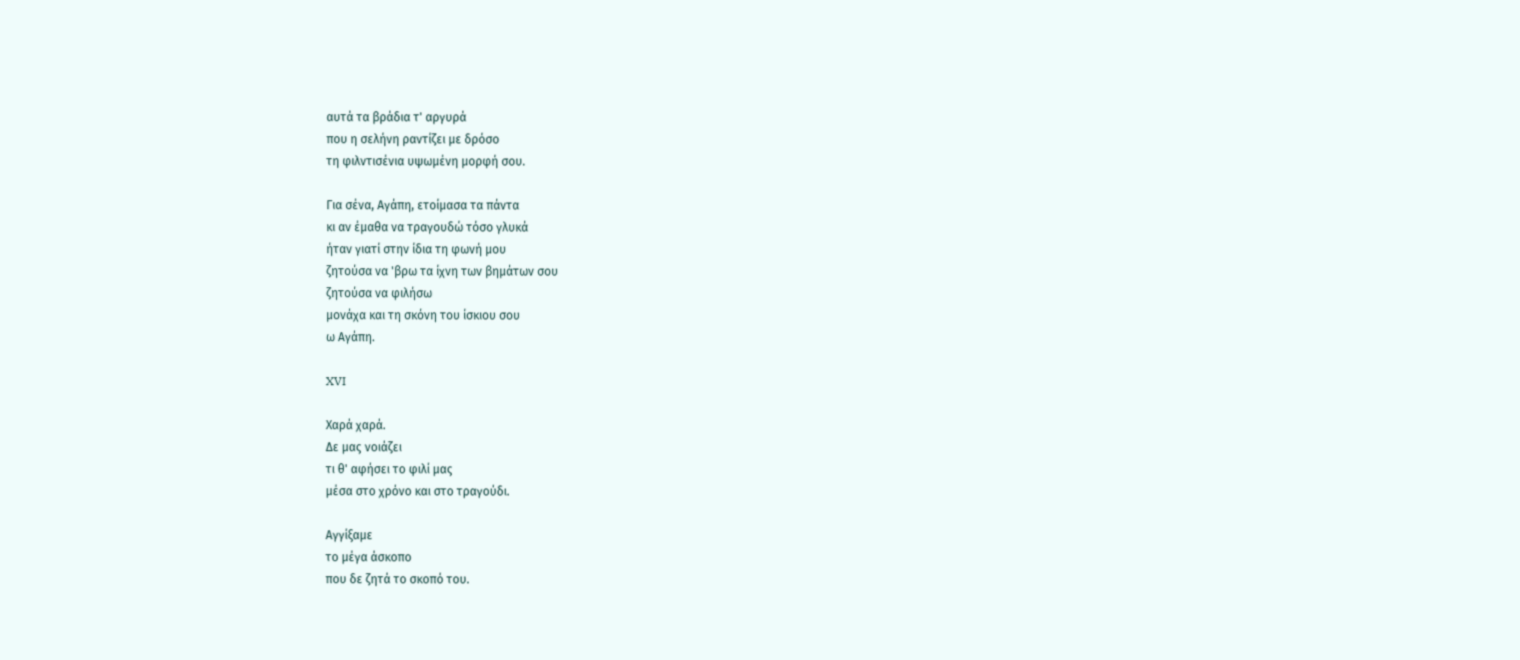αυτά τα βράδια τ' αργυρά
που η σελήνη ραντίζει με δρόσο
τη φιλντισένια υψωμένη μορφή σου.

Για σένα, Αγάπη, ετοίμασα τα πάντα
κι αν έμαθα να τραγουδώ τόσο γλυκά
ήταν γιατί στην ίδια τη φωνή μου
ζητούσα να 'βρω τα ίχνη των βημάτων σου
ζητούσα να φιλήσω
μονάχα και τη σκόνη του ίσκιου σου
ω Αγάπη.

XVI

Χαρά χαρά.
Δε μας νοιάζει
τι θ' αφήσει το φιλί μας
μέσα στο χρόνο και στο τραγούδι.

Αγγίξαμε
το μέγα άσκοπο
που δε ζητά το σκοπό του.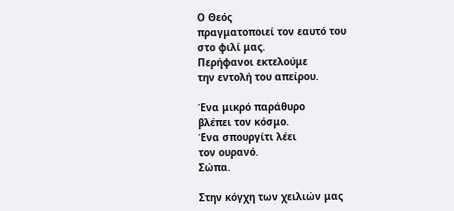Ο Θεός
πραγματοποιεί τον εαυτό του
στο φιλί μας.
Περήφανοι εκτελούμε
την εντολή του απείρου.

Ένα μικρό παράθυρο
βλέπει τον κόσμο.
Ένα σπουργίτι λέει
τον ουρανό.
Σώπα.

Στην κόγχη των χειλιών μας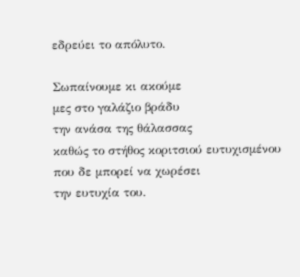εδρεύει το απόλυτο.

Σωπαίνουμε κι ακούμε
μες στο γαλάζιο βράδυ
την ανάσα της θάλασσας
καθώς το στήθος κοριτσιού ευτυχισμένου
που δε μπορεί να χωρέσει
την ευτυχία του.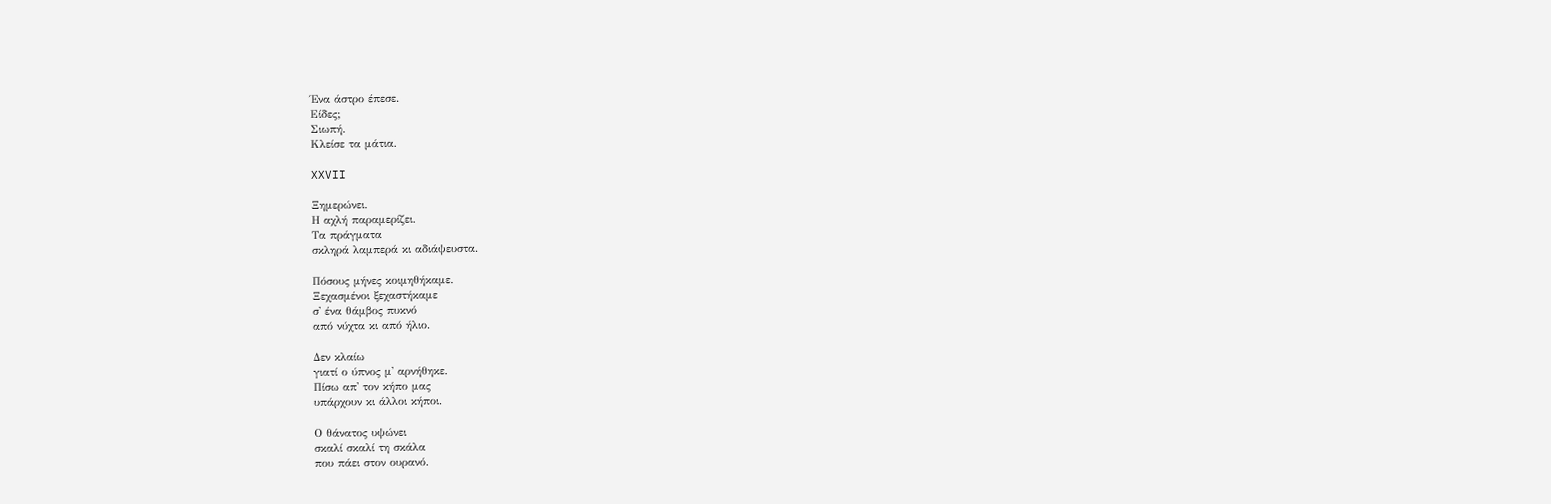Ένα άστρο έπεσε.
Είδες;
Σιωπή.
Κλείσε τα μάτια.

XXVII

Ξημερώνει.
Η αχλή παραμερίζει.
Τα πράγματα
σκληρά λαμπερά κι αδιάψευστα.

Πόσους μήνες κοιμηθήκαμε.
Ξεχασμένοι ξεχαστήκαμε
σ' ένα θάμβος πυκνό
από νύχτα κι από ήλιο.

Δεν κλαίω
γιατί ο ύπνος μ' αρνήθηκε.
Πίσω απ' τον κήπο μας
υπάρχουν κι άλλοι κήποι.

Ο θάνατος υψώνει
σκαλί σκαλί τη σκάλα
που πάει στον ουρανό.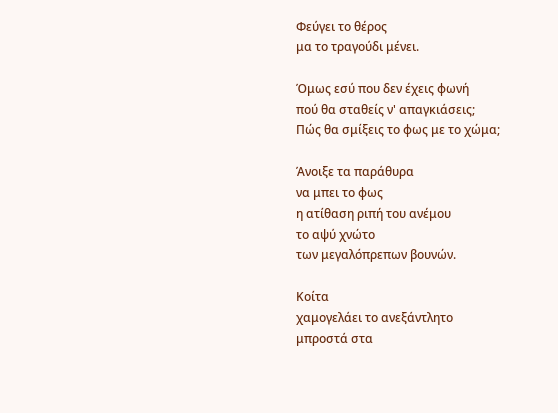Φεύγει το θέρος
μα το τραγούδι μένει.

Όμως εσύ που δεν έχεις φωνή
πού θα σταθείς ν' απαγκιάσεις;
Πώς θα σμίξεις το φως με το χώμα;

Άνοιξε τα παράθυρα
να μπει το φως
η ατίθαση ριπή του ανέμου
το αψύ χνώτο
των μεγαλόπρεπων βουνών.

Κοίτα
χαμογελάει το ανεξάντλητο
μπροστά στα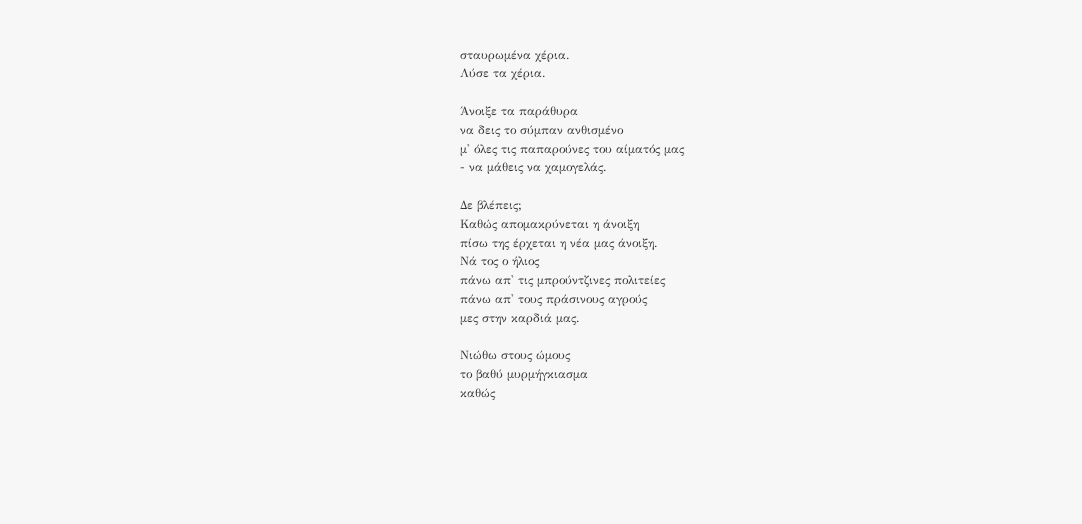σταυρωμένα χέρια.
Λύσε τα χέρια.

Άνοιξε τα παράθυρα
να δεις το σύμπαν ανθισμένο
μ' όλες τις παπαρούνες του αίματός μας
- να μάθεις να χαμογελάς.

Δε βλέπεις;
Καθώς απομακρύνεται η άνοιξη
πίσω της έρχεται η νέα μας άνοιξη.
Νά τος ο ήλιος
πάνω απ' τις μπρούντζινες πολιτείες
πάνω απ' τους πράσινους αγρούς
μες στην καρδιά μας.

Νιώθω στους ώμους
το βαθύ μυρμήγκιασμα
καθώς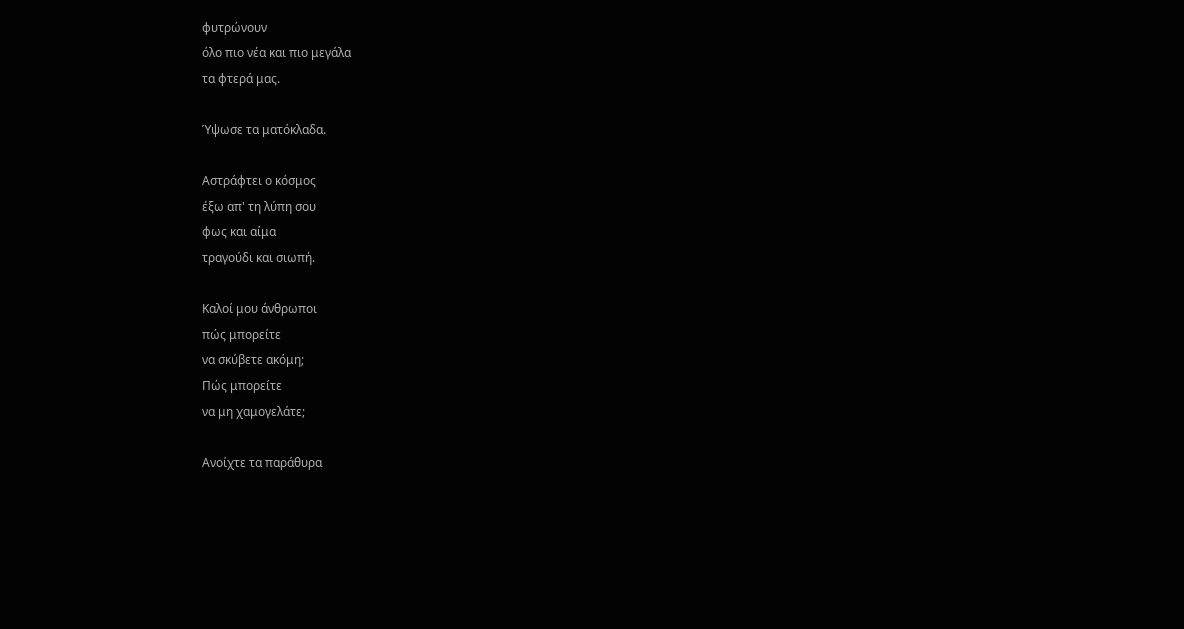φυτρώνουν
όλο πιο νέα και πιο μεγάλα
τα φτερά μας.

Ύψωσε τα ματόκλαδα.

Αστράφτει ο κόσμος
έξω απ' τη λύπη σου
φως και αίμα
τραγούδι και σιωπή.

Καλοί μου άνθρωποι
πώς μπορείτε
να σκύβετε ακόμη;
Πώς μπορείτε
να μη χαμογελάτε;

Ανοίχτε τα παράθυρα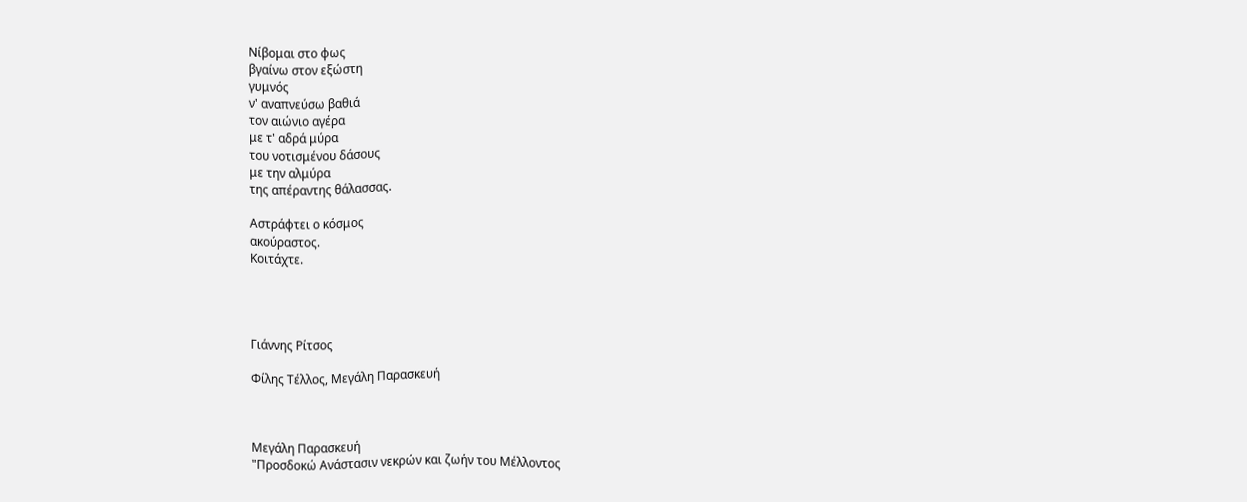Νίβομαι στο φως
βγαίνω στον εξώστη
γυμνός
ν' αναπνεύσω βαθιά
τον αιώνιο αγέρα
με τ' αδρά μύρα
του νοτισμένου δάσους
με την αλμύρα
της απέραντης θάλασσας.

Αστράφτει ο κόσμος
ακούραστος.
Κοιτάχτε.




Γιάννης Ρίτσος

Φίλης Τέλλος, Μεγάλη Παρασκευή



Μεγάλη Παρασκευή
"Προσδοκώ Ανάστασιν νεκρών και ζωήν του Μέλλοντος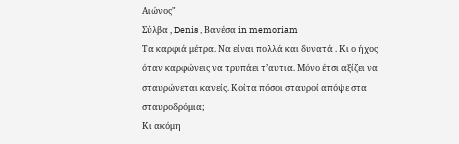Αιώνος"
Σύλβα , Denis , Βανέσα in memoriam
Τα καρφιά μέτρα. Να είναι πολλά και δυνατά . Κι ο ήχος όταν καρφώνεις να τρυπάει τ’αυτια. Μόνο έτσι αξίζει να σταυρώνεται κανείς. Κοίτα πόσοι σταυροί απόψε στα σταυροδρόμια;
Κι ακόμη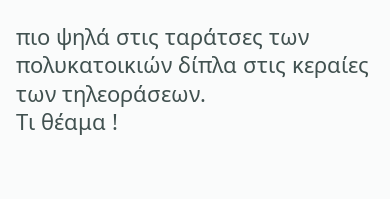πιο ψηλά στις ταράτσες των πολυκατοικιών δίπλα στις κεραίες των τηλεοράσεων.
Τι θέαμα !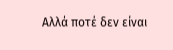Αλλά ποτέ δεν είναι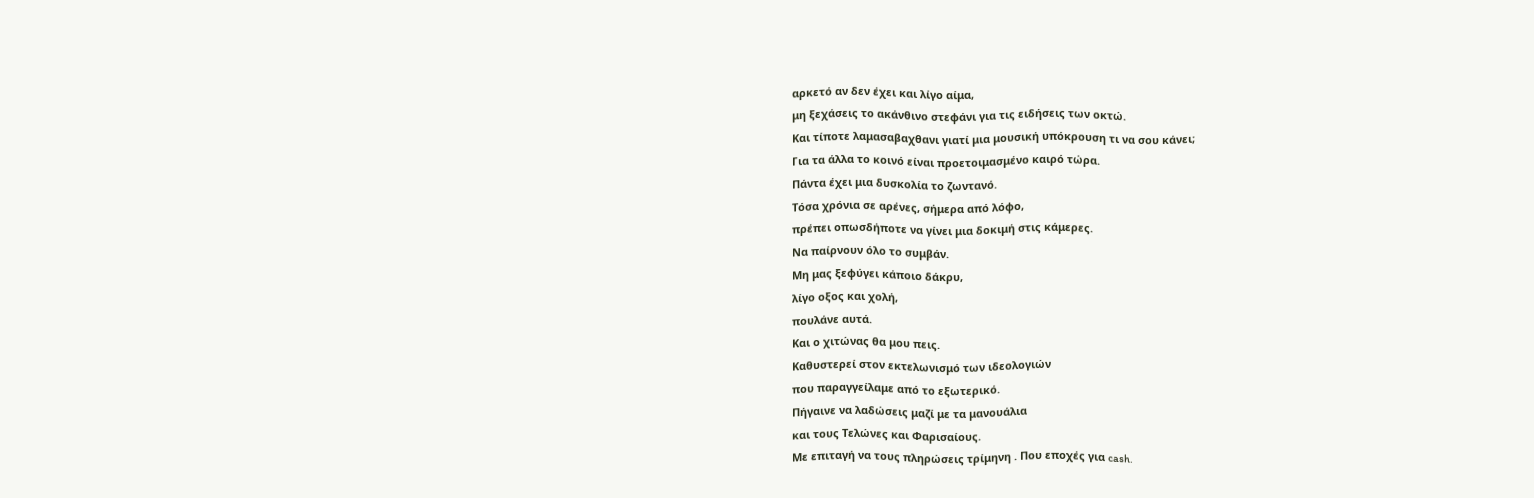αρκετό αν δεν έχει και λίγο αίμα,
μη ξεχάσεις το ακάνθινο στεφάνι για τις ειδήσεις των οκτώ.
Και τίποτε λαμασαβαχθανι γιατί μια μουσική υπόκρουση τι να σου κάνει;
Για τα άλλα το κοινό είναι προετοιμασμένο καιρό τώρα.
Πάντα έχει μια δυσκολία το ζωντανό.
Τόσα χρόνια σε αρένες, σήμερα από λόφο,
πρέπει οπωσδήποτε να γίνει μια δοκιμή στις κάμερες.
Να παίρνουν όλο το συμβάν.
Μη μας ξεφύγει κάποιο δάκρυ,
λίγο οξος και χολή,
πουλάνε αυτά.
Και ο χιτώνας θα μου πεις.
Καθυστερεί στον εκτελωνισμό των ιδεολογιών
που παραγγείλαμε από το εξωτερικό.
Πήγαινε να λαδώσεις μαζί με τα μανουάλια
και τους Τελώνες και Φαρισαίους.
Με επιταγή να τους πληρώσεις τρίμηνη . Που εποχές για cash.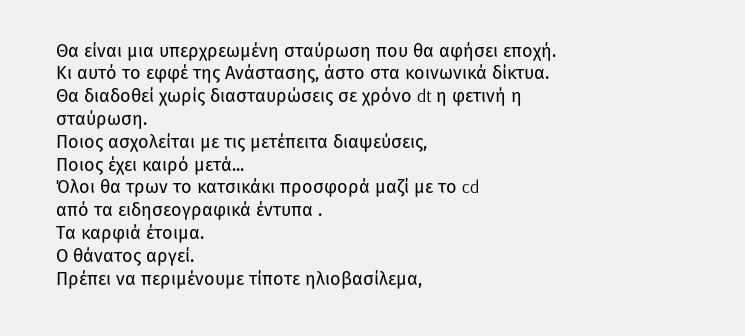Θα είναι μια υπερχρεωμένη σταύρωση που θα αφήσει εποχή.
Κι αυτό το εφφέ της Ανάστασης, άστο στα κοινωνικά δίκτυα.
Θα διαδοθεί χωρίς διασταυρώσεις σε χρόνο dt η φετινή η σταύρωση.
Ποιος ασχολείται με τις μετέπειτα διαψεύσεις,
Ποιος έχει καιρό μετά...
Όλοι θα τρων το κατσικάκι προσφορά μαζί με το cd
από τα ειδησεογραφικά έντυπα .
Τα καρφιά έτοιμα.
Ο θάνατος αργεί.
Πρέπει να περιμένουμε τίποτε ηλιοβασίλεμα,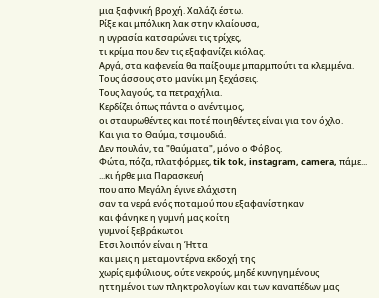μια ξαφνική βροχή. Χαλάζι έστω.
Ρίξε και μπόλικη λακ στην κλαίουσα,
η υγρασία κατσαρώνει τις τρίχες,
τι κρίμα που δεν τις εξαφανίζει κιόλας.
Αργά, στα καφενεία θα παίξουμε μπαρμπούτι τα κλεμμένα.
Τους άσσους στο μανίκι μη ξεχάσεις.
Τους λαγούς, τα πετραχήλια.
Κερδίζει όπως πάντα ο ανέντιμος,
οι σταυρωθέντες και ποτέ ποιηθέντες είναι για τον όχλο.
Και για το Θαύμα, τσιμουδιά.
Δεν πουλάν, τα "θαύματα", μόνο ο Φόβος.
Φώτα, πόζα, πλατφόρμες, tik tok, instagram, camera, πάμε...
...κι ήρθε μια Παρασκευή
που απο Μεγάλη έγινε ελάχιστη
σαν τα νερά ενός ποταμού που εξαφανίστηκαν
και φάνηκε η γυμνή μας κοίτη
γυμνοί ξεβράκωτοι
Ετσι λοιπόν είναι η Ήττα
και μεις η μεταμοντέρνα εκδοχή της
χωρίς εμφύλιους, ούτε νεκρούς, μηδέ κυνηγημένους
ηττημένοι των πληκτρολογίων και των καναπέδων μας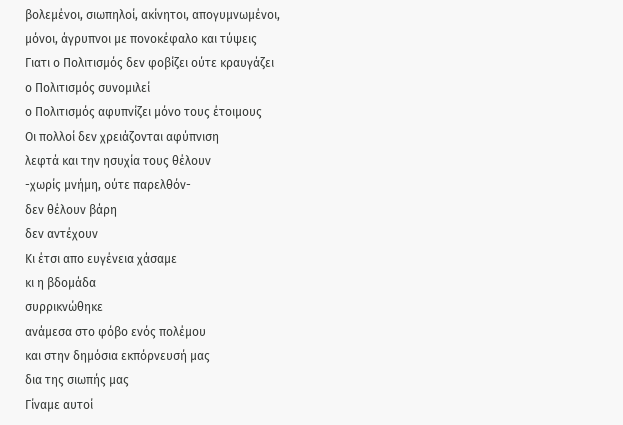βολεμένοι, σιωπηλοί, ακίνητοι, απογυμνωμένοι,
μόνοι, άγρυπνοι με πονοκέφαλο και τύψεις
Γιατι ο Πολιτισμός δεν φοβίζει ούτε κραυγάζει
ο Πολιτισμός συνομιλεί
ο Πολιτισμός αφυπνίζει μόνο τους έτοιμους
Οι πολλοί δεν χρειάζονται αφύπνιση
λεφτά και την ησυχία τους θέλουν
-χωρίς μνήμη, ούτε παρελθόν-
δεν θέλουν βάρη
δεν αντέχουν
Κι έτσι απο ευγένεια χάσαμε
κι η βδομάδα
συρρικνώθηκε
ανάμεσα στο φόβο ενός πολέμου
και στην δημόσια εκπόρνευσή μας
δια της σιωπής μας
Γίναμε αυτοί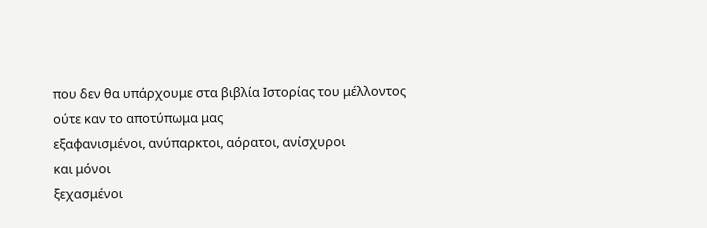που δεν θα υπάρχουμε στα βιβλία Ιστορίας του μέλλοντος
ούτε καν το αποτύπωμα μας
εξαφανισμένοι, ανύπαρκτοι, αόρατοι, ανίσχυροι
και μόνοι
ξεχασμένοι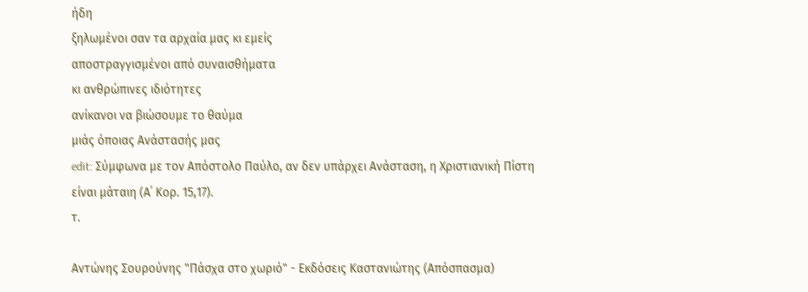ήδη
ξηλωμένοι σαν τα αρχαία μας κι εμείς
αποστραγγισμένοι από συναισθήματα
κι ανθρώπινες ιδιότητες
ανίκανοι να βιώσουμε το θαύμα
μιάς όποιας Ανάστασής μας
edit: Σύμφωνα με τον Απόστολο Παύλο, αν δεν υπάρχει Aνάσταση, η Xριστιανική Πίστη είναι μάταιη (Α΄ Κορ. 15,17).
τ.

Αντώνης Σουρούνης "Πάσχα στο χωριό" - Εκδόσεις Καστανιώτης (Απόσπασμα)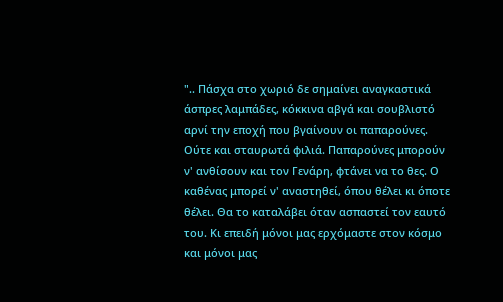".. Πάσχα στο χωριό δε σημαίνει αναγκαστικά άσπρες λαμπάδες, κόκκινα αβγά και σουβλιστό αρνί την εποχή που βγαίνουν οι παπαρούνες. Ούτε και σταυρωτά φιλιά. Παπαρούνες μπορούν ν' ανθίσουν και τον Γενάρη, φτάνει να το θες. Ο καθένας μπορεί ν' αναστηθεί, όπου θέλει κι όποτε θέλει. Θα το καταλάβει όταν ασπαστεί τον εαυτό του. Κι επειδή μόνοι μας ερχόμαστε στον κόσμο και μόνοι μας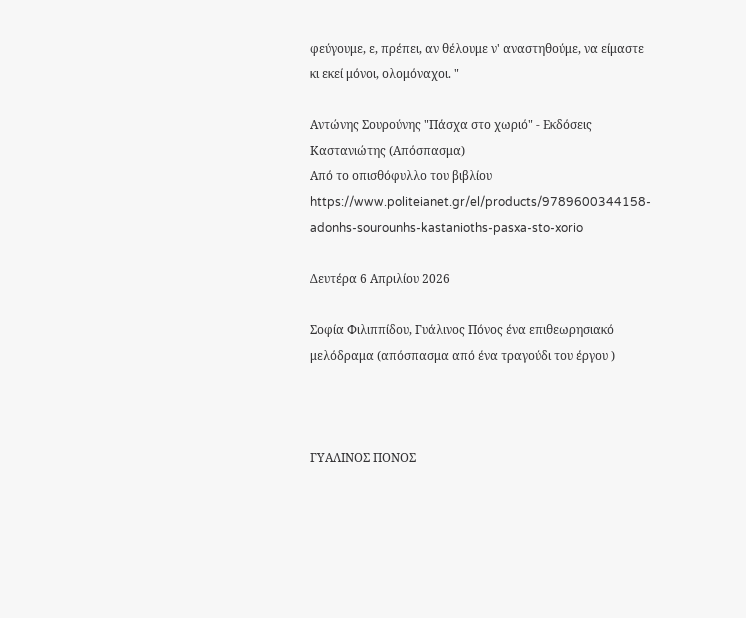φεύγουμε, ε, πρέπει, αν θέλουμε ν' αναστηθούμε, να είμαστε κι εκεί μόνοι, ολομόναχοι. "

Αντώνης Σουρούνης "Πάσχα στο χωριό" - Εκδόσεις Καστανιώτης (Απόσπασμα)
Από το οπισθόφυλλο του βιβλίου https://www.politeianet.gr/el/products/9789600344158-adonhs-sourounhs-kastanioths-pasxa-sto-xorio

Δευτέρα 6 Απριλίου 2026

Σοφία Φιλιππίδου, Γυάλινος Πόνος ένα επιθεωρησιακό μελόδραμα (απόσπασμα από ένα τραγούδι του έργου )



ΓΥΑΛΙΝΟΣ ΠΟΝΟΣ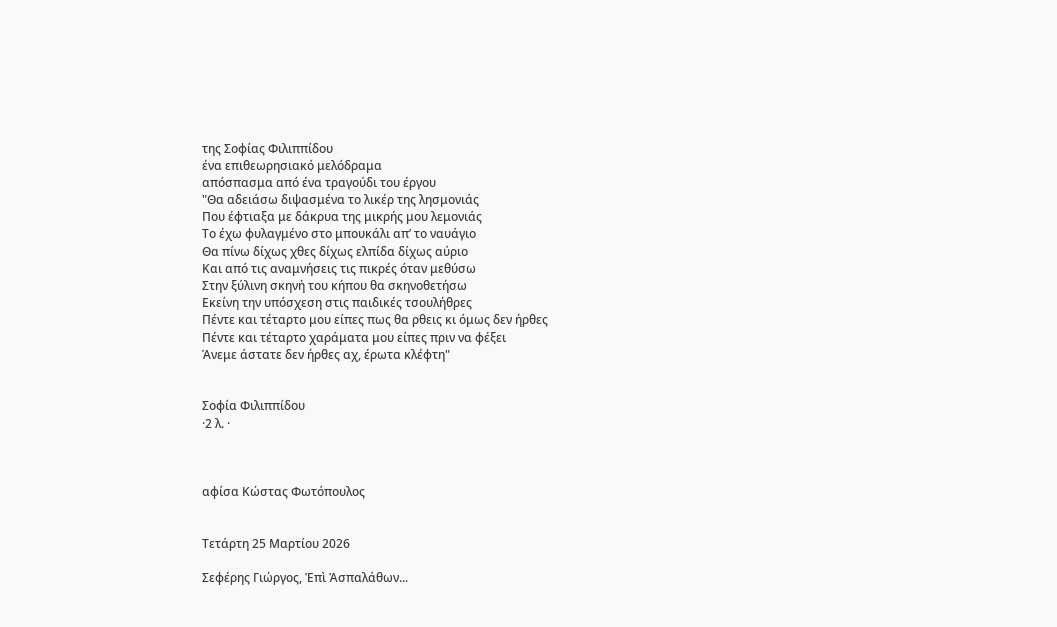της Σοφίας Φιλιππίδου
ένα επιθεωρησιακό μελόδραμα
απόσπασμα από ένα τραγούδι του έργου
"Θα αδειάσω διψασμένα το λικέρ της λησμονιάς
Που έφτιαξα με δάκρυα της μικρής μου λεμονιάς
Το έχω φυλαγμένο στο μπουκάλι απ’ το ναυάγιο
Θα πίνω δίχως χθες δίχως ελπίδα δίχως αύριο
Και από τις αναμνήσεις τις πικρές όταν μεθύσω
Στην ξύλινη σκηνή του κήπου θα σκηνοθετήσω
Εκείνη την υπόσχεση στις παιδικές τσουλήθρες
Πέντε και τέταρτο μου είπες πως θα ρθεις κι όμως δεν ήρθες
Πέντε και τέταρτο χαράματα μου είπες πριν να φέξει
Άνεμε άστατε δεν ήρθες αχ, έρωτα κλέφτη"


Σοφία Φιλιππίδου
·2 λ. ·



αφίσα Κώστας Φωτόπουλος


Τετάρτη 25 Μαρτίου 2026

Σεφέρης Γιώργος, Ἐπὶ Ἀσπαλάθων...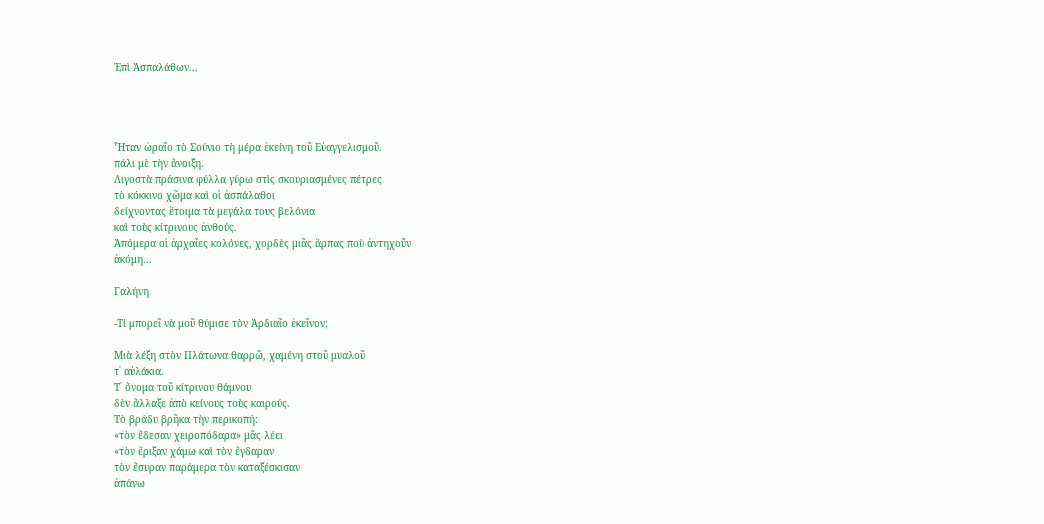Ἐπὶ Ἀσπαλάθων...




Ἦταν ὡραῖο τὸ Σούνιο τὴ μέρα ἐκείνη τοῦ Εὐαγγελισμοῦ.
πάλι μὲ τὴν ἄνοιξη.
Λιγοστὰ πράσινα φύλλα γύρω στὶς σκουριασμένες πέτρες
τὸ κόκκινο χῶμα καὶ οἱ ἀσπάλαθοι
δείχνοντας ἕτοιμα τὰ μεγάλα τους βελόνια
καὶ τοὺς κίτρινους ἀνθούς.
Ἀπόμερα οἱ ἀρχαῖες κολόνες, χορδὲς μιᾶς ἅρπας ποὺ ἀντηχοῦν
ἀκόμη...

Γαλήνη

-Τί μπορεῖ νὰ μοῦ θύμισε τὸν Ἀρδιαῖο ἐκεῖνον;

Μιὰ λέξη στὸν Πλάτωνα θαρρῶ, χαμένη στοῦ μυαλοῦ
τ᾿ αὐλάκια.
Τ᾿ ὄνομα τοῦ κίτρινου θάμνου
δὲν ἄλλαξε ἀπὸ κείνους τοὺς καιρούς.
Τὸ βράδυ βρῆκα τὴν περικοπή:
«τὸν ἔδεσαν χειροπόδαρα» μᾶς λέει
«τὸν ἔριξαν χάμω καὶ τὸν ἔγδαραν
τὸν ἔσυραν παράμερα τὸν καταξέσκισαν
ἀπάνω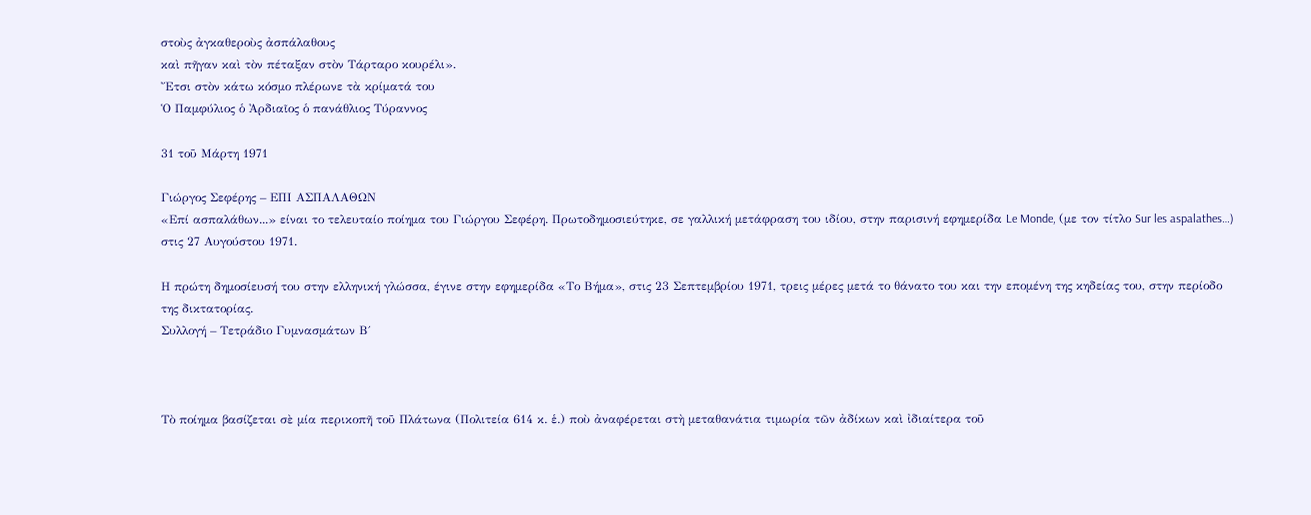στοὺς ἀγκαθεροὺς ἀσπάλαθους
καὶ πῆγαν καὶ τὸν πέταξαν στὸν Τάρταρο κουρέλι».
Ἔτσι στὸν κάτω κόσμο πλέρωνε τὰ κρίματά του
Ὁ Παμφύλιος ὁ Ἀρδιαῖος ὁ πανάθλιος Τύραννος

31 τοῦ Μάρτη 1971

Γιώργος Σεφέρης – ΕΠΙ ΑΣΠΑΛΑΘΩΝ
«Επί ασπαλάθων...» είναι το τελευταίο ποίημα του Γιώργου Σεφέρη. Πρωτοδημοσιεύτηκε, σε γαλλική μετάφραση του ιδίου, στην παρισινή εφημερίδα Le Monde, (με τον τίτλο Sur les aspalathes…) στις 27 Αυγούστου 1971.

Η πρώτη δημοσίευσή του στην ελληνική γλώσσα, έγινε στην εφημερίδα «Το Βήμα», στις 23 Σεπτεμβρίου 1971, τρεις μέρες μετά το θάνατο του και την επομένη της κηδείας του, στην περίοδο της δικτατορίας.
Συλλογή – Τετράδιο Γυμνασμάτων Β΄



Τὸ ποίημα βασίζεται σὲ μία περικοπῆ τοῦ Πλάτωνα (Πολιτεία 614 κ. ἑ.) ποὺ ἀναφέρεται στὴ μεταθανάτια τιμωρία τῶν ἀδίκων καὶ ἰδιαίτερα τοῦ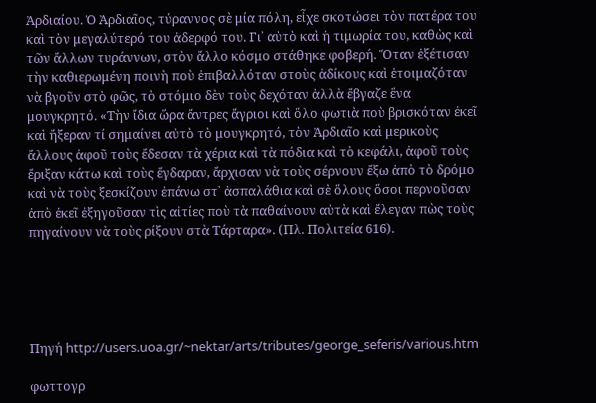Ἀρδιαίου. Ὁ Ἀρδιαῖος, τύραννος σὲ μία πόλη, εἶχε σκοτώσει τὸν πατέρα του καὶ τὸν μεγαλύτερό του ἀδερφό του. Γι᾿ αὐτὸ καὶ ἡ τιμωρία του, καθὼς καὶ τῶν ἄλλων τυράννων, στὸν ἄλλο κόσμο στάθηκε φοβερή. Ὅταν ἐξέτισαν τὴν καθιερωμένη ποινὴ ποὺ ἐπιβαλλόταν στοὺς ἀδίκους καὶ ἑτοιμαζόταν νὰ βγοῦν στὸ φῶς, τὸ στόμιο δὲν τοὺς δεχόταν ἀλλὰ ἔβγαζε ἕνα μουγκρητό. «Τὴν ἴδια ὥρα ἄντρες ἄγριοι καὶ ὅλο φωτιὰ ποὺ βρισκόταν ἐκεῖ καὶ ἤξεραν τί σημαίνει αὐτὸ τὸ μουγκρητό, τὸν Ἀρδιαῖο καὶ μερικοὺς ἄλλους ἀφοῦ τοὺς ἔδεσαν τὰ χέρια καὶ τὰ πόδια καὶ τὸ κεφάλι, ἀφοῦ τοὺς ἔριξαν κάτω καὶ τοὺς ἔγδαραν, ἄρχισαν νὰ τοὺς σέρνουν ἔξω ἀπὸ τὸ δρόμο καὶ νὰ τοὺς ξεσκίζουν ἐπάνω στ᾿ ἀσπαλάθια καὶ σὲ ὅλους ὅσοι περνοῦσαν ἀπὸ ἐκεῖ ἐξηγοῦσαν τὶς αἰτίες ποὺ τὰ παθαίνουν αὐτὰ καὶ ἔλεγαν πὼς τοὺς πηγαίνουν νὰ τοὺς ρίξουν στὰ Τάρταρα». (Πλ. Πολιτεία 616).





Πηγή http://users.uoa.gr/~nektar/arts/tributes/george_seferis/various.htm

φωττογρ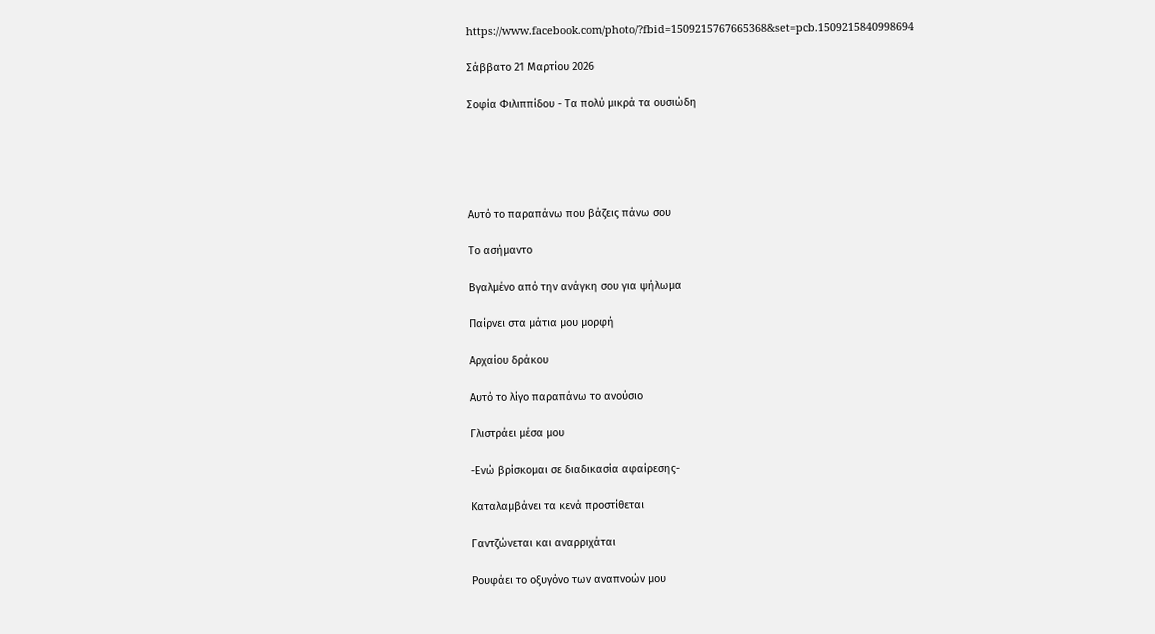https://www.facebook.com/photo/?fbid=1509215767665368&set=pcb.1509215840998694

Σάββατο 21 Μαρτίου 2026

Σοφία Φιλιππίδου - Τα πολύ μικρά τα ουσιώδη





Αυτό το παραπάνω που βάζεις πάνω σου

Το ασήμαντο

Βγαλμένο από την ανάγκη σου για ψήλωμα

Παίρνει στα μάτια μου μορφή

Αρχαίου δράκου

Αυτό το λίγο παραπάνω το ανούσιο

Γλιστράει μέσα μου

-Ενώ βρίσκομαι σε διαδικασία αφαίρεσης-

Καταλαμβάνει τα κενά προστίθεται

Γαντζώνεται και αναρριχάται

Ρουφάει το οξυγόνο των αναπνοών μου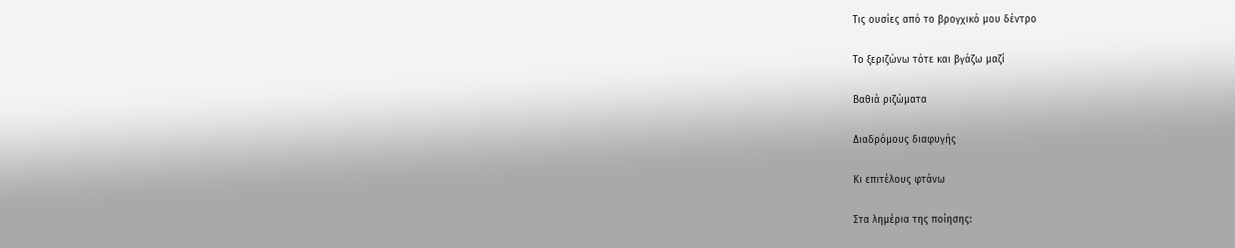Τις ουσίες από το βρογχικό μου δέντρο

Το ξεριζώνω τότε και βγάζω μαζί

Βαθιά ριζώματα

Διαδρόμους διαφυγής

Κι επιτέλους φτάνω

Στα λημέρια της ποίησης: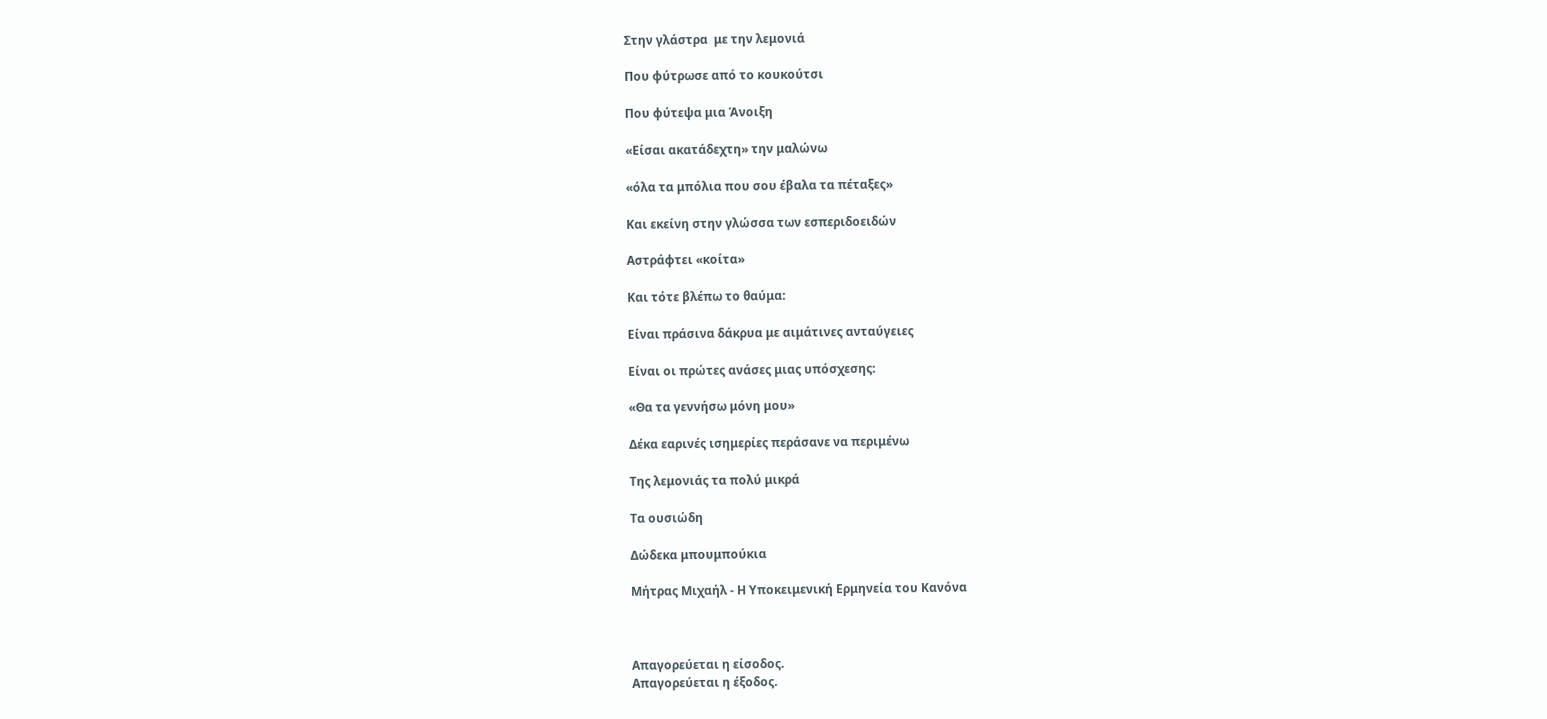Στην γλάστρα  με την λεμονιά

Που φύτρωσε από το κουκούτσι

Που φύτεψα μια Άνοιξη

«Είσαι ακατάδεχτη» την μαλώνω

«όλα τα μπόλια που σου έβαλα τα πέταξες»

Και εκείνη στην γλώσσα των εσπεριδοειδών

Αστράφτει «κοίτα»

Και τότε βλέπω το θαύμα:

Είναι πράσινα δάκρυα με αιμάτινες ανταύγειες

Είναι οι πρώτες ανάσες μιας υπόσχεσης:

«Θα τα γεννήσω μόνη μου»

Δέκα εαρινές ισημερίες περάσανε να περιμένω

Της λεμονιάς τα πολύ μικρά

Τα ουσιώδη

Δώδεκα μπουμπούκια

Μήτρας Μιχαήλ - Η Υποκειμενική Ερμηνεία του Κανόνα



Απαγορεύεται η είσοδος.
Απαγορεύεται η έξοδος.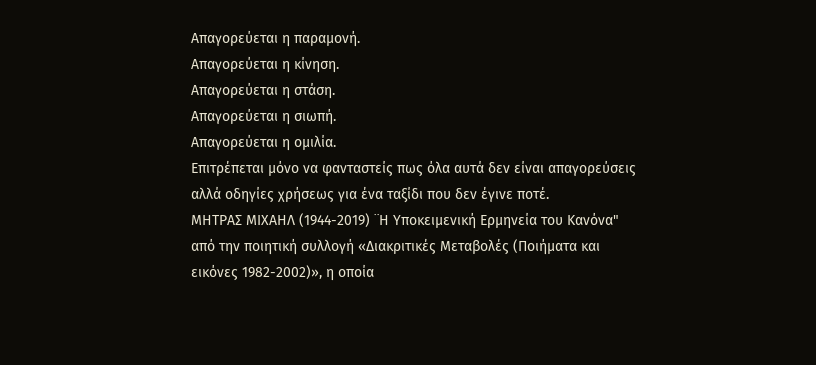Απαγορεύεται η παραμονή.
Απαγορεύεται η κίνηση.
Απαγορεύεται η στάση.
Απαγορεύεται η σιωπή.
Απαγορεύεται η ομιλία.
Επιτρέπεται μόνο να φανταστείς πως όλα αυτά δεν είναι απαγορεύσεις αλλά οδηγίες χρήσεως για ένα ταξίδι που δεν έγινε ποτέ.
ΜΗΤΡΑΣ ΜΙΧΑΗΛ (1944-2019) ¨Η Υποκειμενική Ερμηνεία του Κανόνα" από την ποιητική συλλογή «Διακριτικές Μεταβολές (Ποιήματα και εικόνες 1982-2002)», η οποία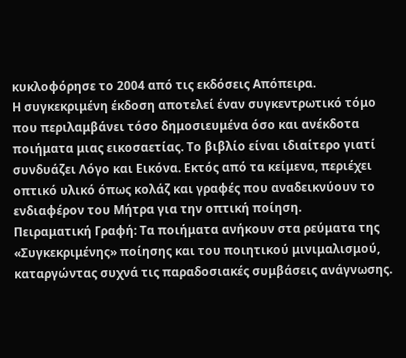κυκλοφόρησε το 2004 από τις εκδόσεις Απόπειρα.
Η συγκεκριμένη έκδοση αποτελεί έναν συγκεντρωτικό τόμο που περιλαμβάνει τόσο δημοσιευμένα όσο και ανέκδοτα ποιήματα μιας εικοσαετίας. Το βιβλίο είναι ιδιαίτερο γιατί
συνδυάζει Λόγο και Εικόνα. Εκτός από τα κείμενα, περιέχει οπτικό υλικό όπως κολάζ και γραφές που αναδεικνύουν το ενδιαφέρον του Μήτρα για την οπτική ποίηση.
Πειραματική Γραφή: Τα ποιήματα ανήκουν στα ρεύματα της «Συγκεκριμένης» ποίησης και του ποιητικού μινιμαλισμού, καταργώντας συχνά τις παραδοσιακές συμβάσεις ανάγνωσης.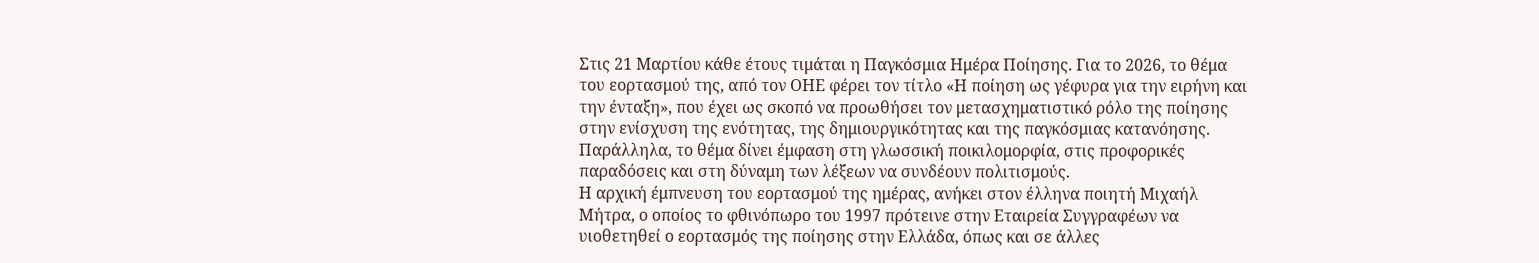Στις 21 Μαρτίου κάθε έτους τιμάται η Παγκόσμια Ημέρα Ποίησης. Για το 2026, το θέμα του εορτασμού της, από τον ΟΗΕ φέρει τον τίτλο «Η ποίηση ως γέφυρα για την ειρήνη και την ένταξη», που έχει ως σκοπό να προωθήσει τον μετασχηματιστικό ρόλο της ποίησης στην ενίσχυση της ενότητας, της δημιουργικότητας και της παγκόσμιας κατανόησης. Παράλληλα, το θέμα δίνει έμφαση στη γλωσσική ποικιλομορφία, στις προφορικές παραδόσεις και στη δύναμη των λέξεων να συνδέουν πολιτισμούς.
Η αρχική έμπνευση του εορτασμού της ημέρας, ανήκει στον έλληνα ποιητή Μιχαήλ Μήτρα, ο οποίος το φθινόπωρο του 1997 πρότεινε στην Εταιρεία Συγγραφέων να υιοθετηθεί ο εορτασμός της ποίησης στην Ελλάδα, όπως και σε άλλες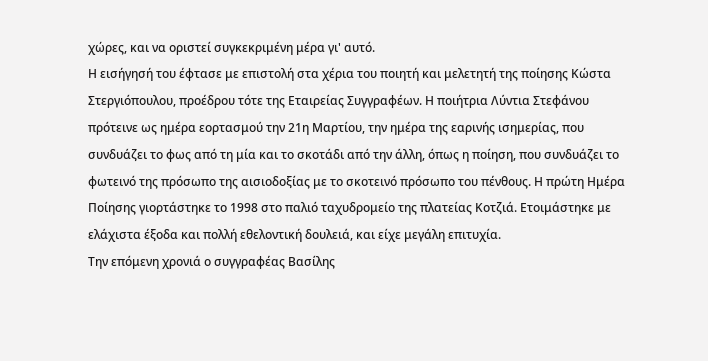χώρες, και να οριστεί συγκεκριμένη μέρα γι' αυτό.
Η εισήγησή του έφτασε με επιστολή στα χέρια του ποιητή και μελετητή της ποίησης Κώστα Στεργιόπουλου, προέδρου τότε της Εταιρείας Συγγραφέων. Η ποιήτρια Λύντια Στεφάνου πρότεινε ως ημέρα εορτασμού την 21η Μαρτίου, την ημέρα της εαρινής ισημερίας, που συνδυάζει το φως από τη μία και το σκοτάδι από την άλλη, όπως η ποίηση, που συνδυάζει το φωτεινό της πρόσωπο της αισιοδοξίας με το σκοτεινό πρόσωπο του πένθους. Η πρώτη Ημέρα Ποίησης γιορτάστηκε το 1998 στο παλιό ταχυδρομείο της πλατείας Κοτζιά. Ετοιμάστηκε με ελάχιστα έξοδα και πολλή εθελοντική δουλειά, και είχε μεγάλη επιτυχία.
Την επόμενη χρονιά ο συγγραφέας Βασίλης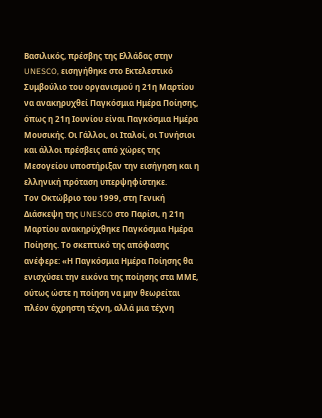Βασιλικός, πρέσβης της Ελλάδας στην UNESCO, εισηγήθηκε στο Εκτελεστικό Συμβούλιο του οργανισμού η 21η Μαρτίου να ανακηρυχθεί Παγκόσμια Ημέρα Ποίησης, όπως η 21η Ιουνίου είναι Παγκόσμια Ημέρα Μουσικής. Οι Γάλλοι, οι Ιταλοί, οι Τυνήσιοι και άλλοι πρέσβεις από χώρες της Μεσογείου υποστήριξαν την εισήγηση και η ελληνική πρόταση υπερψηφίστηκε.
Τον Οκτώβριο του 1999, στη Γενική Διάσκεψη της UNESCO στο Παρίσι, η 21η Μαρτίου ανακηρύχθηκε Παγκόσμια Ημέρα Ποίησης. Το σκεπτικό της απόφασης ανέφερε: «Η Παγκόσμια Ημέρα Ποίησης θα ενισχύσει την εικόνα της ποίησης στα ΜΜΕ, ούτως ώστε η ποίηση να μην θεωρείται πλέον άχρηστη τέχνη, αλλά μια τέχνη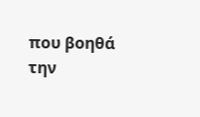που βοηθά την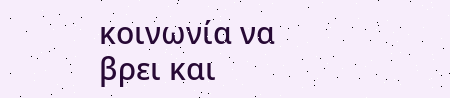κοινωνία να βρει και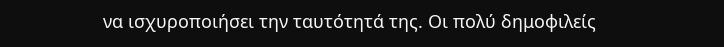να ισχυροποιήσει την ταυτότητά της. Οι πολύ δημοφιλείς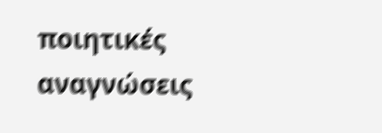ποιητικές αναγνώσεις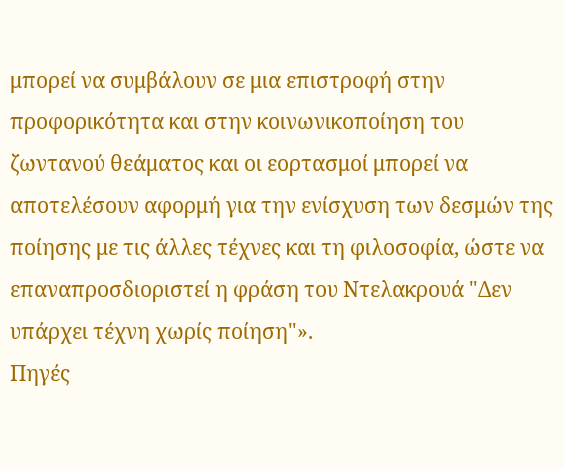μπορεί να συμβάλουν σε μια επιστροφή στην προφορικότητα και στην κοινωνικοποίηση του ζωντανού θεάματος και οι εορτασμοί μπορεί να αποτελέσουν αφορμή για την ενίσχυση των δεσμών της ποίησης με τις άλλες τέχνες και τη φιλοσοφία, ώστε να επαναπροσδιοριστεί η φράση του Ντελακρουά "Δεν υπάρχει τέχνη χωρίς ποίηση"».
Πηγές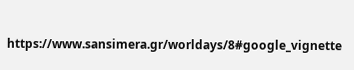https://www.sansimera.gr/worldays/8#google_vignette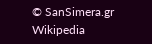© SanSimera.gr
Wikipedia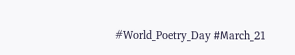#World_Poetry_Day #Μarch_21